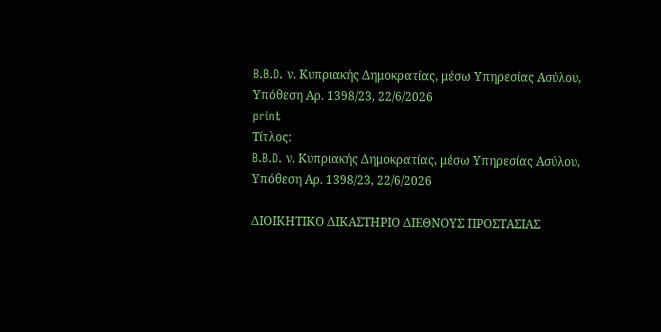B.B.D. ν. Κυπριακής Δημοκρατίας, μέσω Υπηρεσίας Ασύλου, Υπόθεση Αρ. 1398/23, 22/6/2026
print
Τίτλος:
B.B.D. ν. Κυπριακής Δημοκρατίας, μέσω Υπηρεσίας Ασύλου, Υπόθεση Αρ. 1398/23, 22/6/2026

ΔΙΟΙΚΗΤΙΚΟ ΔΙΚΑΣΤΗΡΙΟ ΔΙΕΘΝΟΥΣ ΠΡΟΣΤΑΣΙΑΣ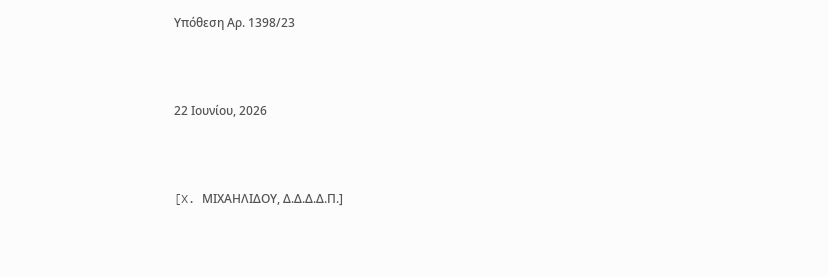Υπόθεση Αρ. 1398/23



22 Ιουνίου, 2026



[X. ΜΙΧΑΗΛΙΔΟΥ, Δ.Δ.Δ.Δ.Π.]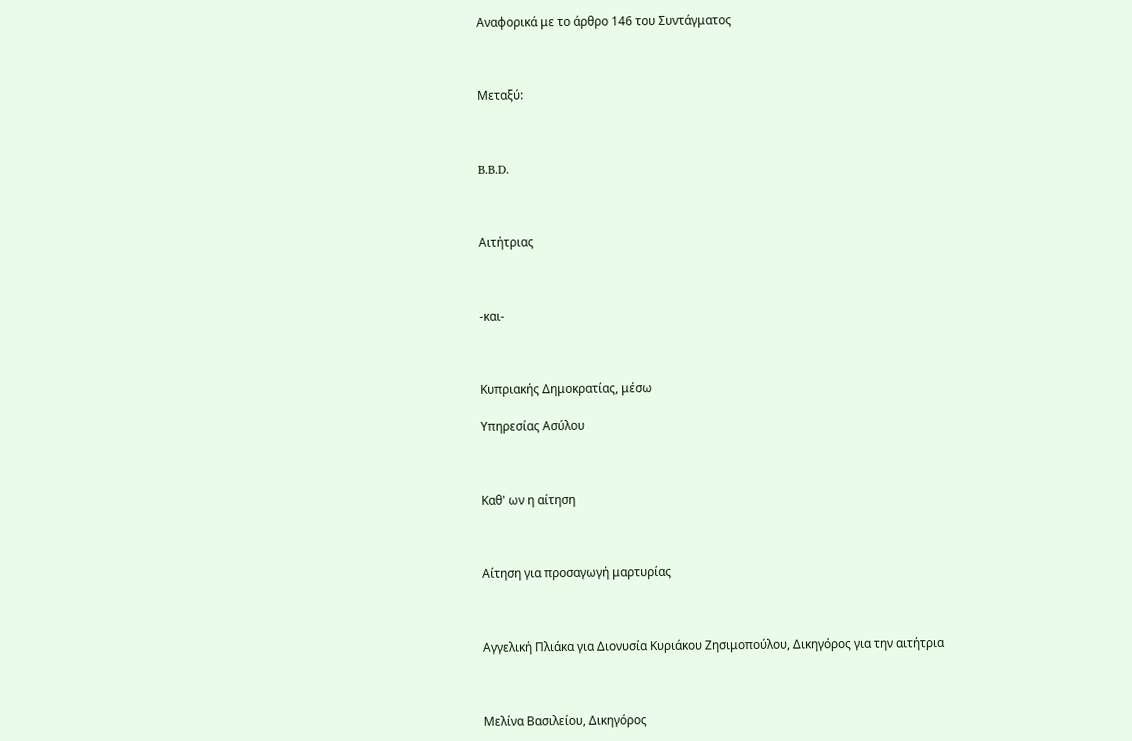Αναφορικά με το άρθρο 146 του Συντάγματος



Μεταξύ:



B.B.D.



Αιτήτριας



-και-



Κυπριακής Δημοκρατίας, μέσω

Υπηρεσίας Ασύλου



Καθ' ων η αίτηση



Αίτηση για προσαγωγή μαρτυρίας



Αγγελική Πλιάκα για Διονυσία Κυριάκου Ζησιμοπούλου, Δικηγόρος για την αιτήτρια



Μελίνα Βασιλείου, Δικηγόρος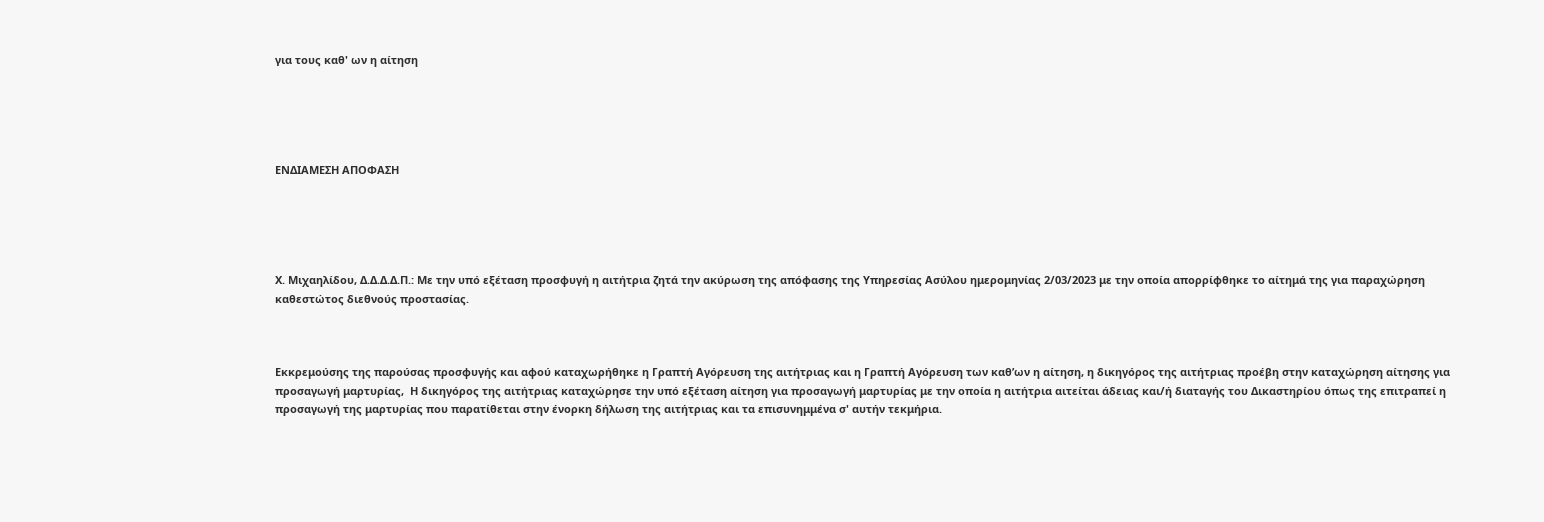για τους καθ' ων η αίτηση





ΕΝΔΙΑΜΕΣΗ ΑΠΟΦΑΣΗ





Χ. Μιχαηλίδου, Δ.Δ.Δ.Δ.Π.: Με την υπό εξέταση προσφυγή η αιτήτρια ζητά την ακύρωση της απόφασης της Υπηρεσίας Ασύλου ημερομηνίας 2/03/2023 με την οποία απορρίφθηκε το αίτημά της για παραχώρηση καθεστώτος διεθνούς προστασίας.



Εκκρεμούσης της παρούσας προσφυγής και αφού καταχωρήθηκε η Γραπτή Αγόρευση της αιτήτριας και η Γραπτή Αγόρευση των καθ’ων η αίτηση, η δικηγόρος της αιτήτριας προέβη στην καταχώρηση αίτησης για προσαγωγή μαρτυρίας,  Η δικηγόρος της αιτήτριας καταχώρησε την υπό εξέταση αίτηση για προσαγωγή μαρτυρίας με την οποία η αιτήτρια αιτείται άδειας και/ή διαταγής του Δικαστηρίου όπως της επιτραπεί η προσαγωγή της μαρτυρίας που παρατίθεται στην ένορκη δήλωση της αιτήτριας και τα επισυνημμένα σ' αυτήν τεκμήρια.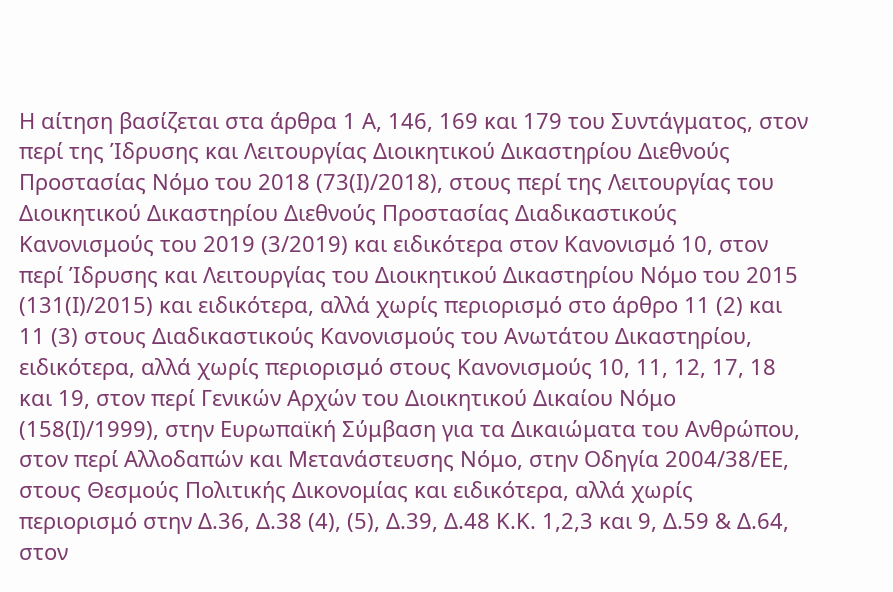Η αίτηση βασίζεται στα άρθρα 1 Α, 146, 169 και 179 του Συντάγματος, στον περί της Ίδρυσης και Λειτουργίας Διοικητικού Δικαστηρίου Διεθνούς Προστασίας Νόμο του 2018 (73(Ι)/2018), στους περί της Λειτουργίας του Διοικητικού Δικαστηρίου Διεθνούς Προστασίας Διαδικαστικούς Κανονισμούς του 2019 (3/2019) και ειδικότερα στον Κανονισμό 10, στον περί Ίδρυσης και Λειτουργίας του Διοικητικού Δικαστηρίου Νόμο του 2015 (131(Ι)/2015) και ειδικότερα, αλλά χωρίς περιορισμό στο άρθρο 11 (2) και 11 (3) στους Διαδικαστικούς Κανονισμούς του Ανωτάτου Δικαστηρίου, ειδικότερα, αλλά χωρίς περιορισμό στους Κανονισμούς 10, 11, 12, 17, 18 και 19, στον περί Γενικών Αρχών του Διοικητικού Δικαίου Νόμο (158(Ι)/1999), στην Ευρωπαϊκή Σύμβαση για τα Δικαιώματα του Ανθρώπου, στον περί Αλλοδαπών και Μετανάστευσης Νόμο, στην Οδηγία 2004/38/ΕΕ, στους Θεσμούς Πολιτικής Δικονομίας και ειδικότερα, αλλά χωρίς περιορισμό στην Δ.36, Δ.38 (4), (5), Δ.39, Δ.48 Κ.Κ. 1,2,3 και 9, Δ.59 & Δ.64, στον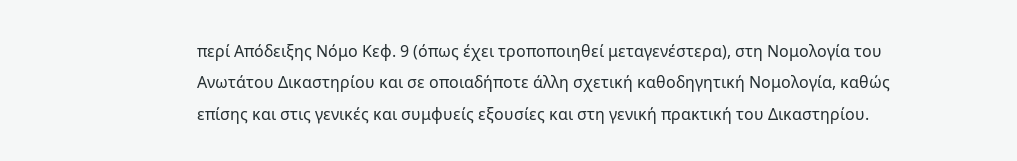περί Απόδειξης Νόμο Κεφ. 9 (όπως έχει τροποποιηθεί μεταγενέστερα), στη Νομολογία του Ανωτάτου Δικαστηρίου και σε οποιαδήποτε άλλη σχετική καθοδηγητική Νομολογία, καθώς επίσης και στις γενικές και συμφυείς εξουσίες και στη γενική πρακτική του Δικαστηρίου.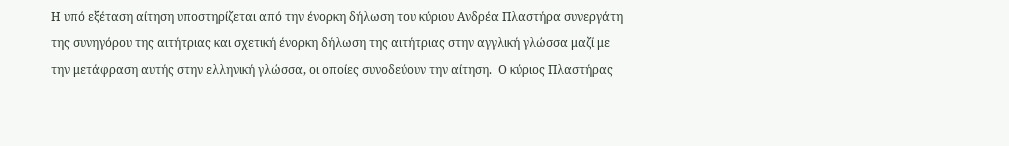Η υπό εξέταση αίτηση υποστηρίζεται από την ένορκη δήλωση του κύριου Ανδρέα Πλαστήρα συνεργάτη της συνηγόρου της αιτήτριας και σχετική ένορκη δήλωση της αιτήτριας στην αγγλική γλώσσα μαζί με την μετάφραση αυτής στην ελληνική γλώσσα, οι οποίες συνοδεύουν την αίτηση.  Ο κύριος Πλαστήρας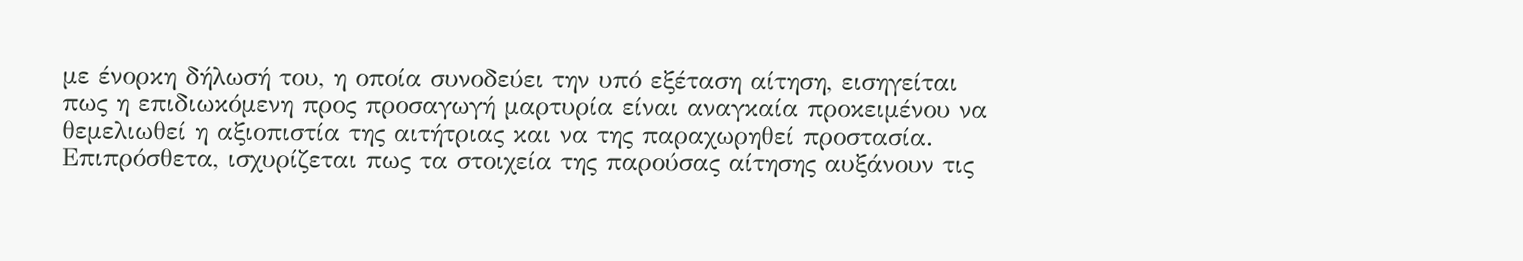με ένορκη δήλωσή του, η οποία συνοδεύει την υπό εξέταση αίτηση, εισηγείται πως η επιδιωκόμενη προς προσαγωγή μαρτυρία είναι αναγκαία προκειμένου να θεμελιωθεί η αξιοπιστία της αιτήτριας και να της παραχωρηθεί προστασία.  Επιπρόσθετα, ισχυρίζεται πως τα στοιχεία της παρούσας αίτησης αυξάνουν τις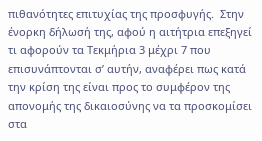πιθανότητες επιτυχίας της προσφυγής.  Στην ένορκη δήλωσή της, αφού η αιτήτρια επεξηγεί τι αφορούν τα Τεκμήρια 3 μέχρι 7 που επισυνάπτονται σ’ αυτήν, αναφέρει πως κατά την κρίση της είναι προς το συμφέρον της απονομής της δικαιοσύνης να τα προσκομίσει στα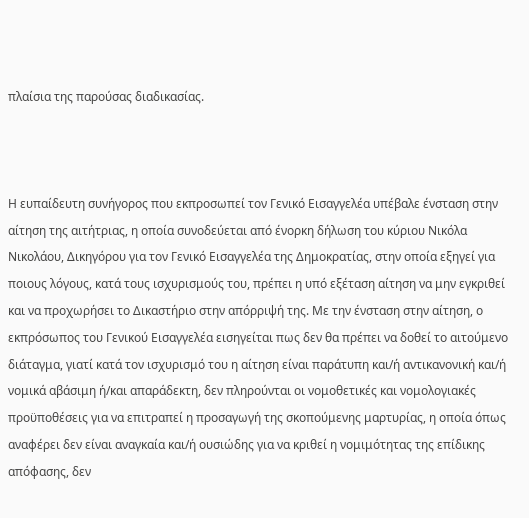πλαίσια της παρούσας διαδικασίας.



Η ευπαίδευτη συνήγορος που εκπροσωπεί τον Γενικό Εισαγγελέα υπέβαλε ένσταση στην αίτηση της αιτήτριας, η οποία συνοδεύεται από ένορκη δήλωση του κύριου Νικόλα Νικολάου, Δικηγόρου για τον Γενικό Εισαγγελέα της Δημοκρατίας, στην οποία εξηγεί για ποιους λόγους, κατά τους ισχυρισμούς του, πρέπει η υπό εξέταση αίτηση να μην εγκριθεί και να προχωρήσει το Δικαστήριο στην απόρριψή της. Με την ένσταση στην αίτηση, ο εκπρόσωπος του Γενικού Εισαγγελέα εισηγείται πως δεν θα πρέπει να δοθεί το αιτούμενο διάταγμα, γιατί κατά τον ισχυρισμό του η αίτηση είναι παράτυπη και/ή αντικανονική και/ή νομικά αβάσιμη ή/και απαράδεκτη, δεν πληρούνται οι νομοθετικές και νομολογιακές προϋποθέσεις για να επιτραπεί η προσαγωγή της σκοπούμενης μαρτυρίας, η οποία όπως αναφέρει δεν είναι αναγκαία και/ή ουσιώδης για να κριθεί η νομιμότητας της επίδικης απόφασης, δεν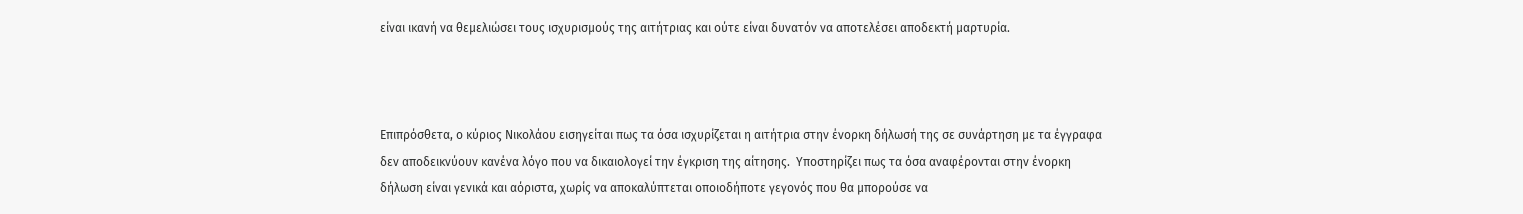είναι ικανή να θεμελιώσει τους ισχυρισμούς της αιτήτριας και ούτε είναι δυνατόν να αποτελέσει αποδεκτή μαρτυρία.



Επιπρόσθετα, ο κύριος Νικολάου εισηγείται πως τα όσα ισχυρίζεται η αιτήτρια στην ένορκη δήλωσή της σε συνάρτηση με τα έγγραφα δεν αποδεικνύουν κανένα λόγο που να δικαιολογεί την έγκριση της αίτησης.  Υποστηρίζει πως τα όσα αναφέρονται στην ένορκη δήλωση είναι γενικά και αόριστα, χωρίς να αποκαλύπτεται οποιοδήποτε γεγονός που θα μπορούσε να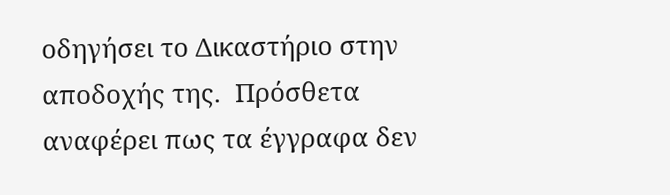οδηγήσει το Δικαστήριο στην αποδοχής της.  Πρόσθετα αναφέρει πως τα έγγραφα δεν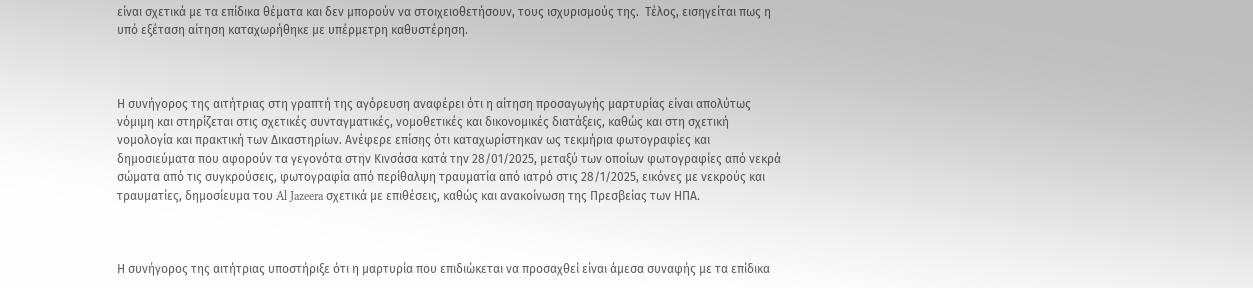είναι σχετικά με τα επίδικα θέματα και δεν μπορούν να στοιχειοθετήσουν, τους ισχυρισμούς της.  Τέλος, εισηγείται πως η υπό εξέταση αίτηση καταχωρήθηκε με υπέρμετρη καθυστέρηση.



Η συνήγορος της αιτήτριας στη γραπτή της αγόρευση αναφέρει ότι η αίτηση προσαγωγής μαρτυρίας είναι απολύτως νόμιμη και στηρίζεται στις σχετικές συνταγματικές, νομοθετικές και δικονομικές διατάξεις, καθώς και στη σχετική νομολογία και πρακτική των Δικαστηρίων. Ανέφερε επίσης ότι καταχωρίστηκαν ως τεκμήρια φωτογραφίες και δημοσιεύματα που αφορούν τα γεγονότα στην Κινσάσα κατά την 28/01/2025, μεταξύ των οποίων φωτογραφίες από νεκρά σώματα από τις συγκρούσεις, φωτογραφία από περίθαλψη τραυματία από ιατρό στις 28/1/2025, εικόνες με νεκρούς και τραυματίες, δημοσίευμα του Al Jazeera σχετικά με επιθέσεις, καθώς και ανακοίνωση της Πρεσβείας των ΗΠΑ.



Η συνήγορος της αιτήτριας υποστήριξε ότι η μαρτυρία που επιδιώκεται να προσαχθεί είναι άμεσα συναφής με τα επίδικα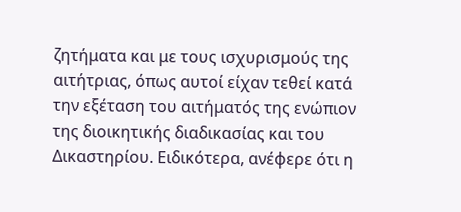ζητήματα και με τους ισχυρισμούς της αιτήτριας, όπως αυτοί είχαν τεθεί κατά την εξέταση του αιτήματός της ενώπιον της διοικητικής διαδικασίας και του Δικαστηρίου. Ειδικότερα, ανέφερε ότι η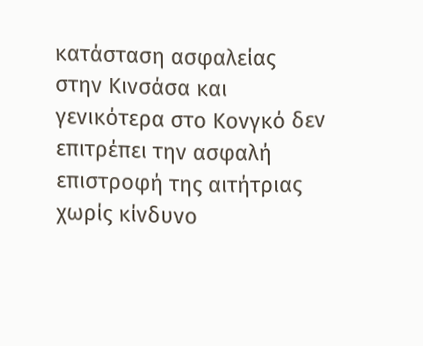κατάσταση ασφαλείας στην Κινσάσα και γενικότερα στο Κονγκό δεν επιτρέπει την ασφαλή επιστροφή της αιτήτριας χωρίς κίνδυνο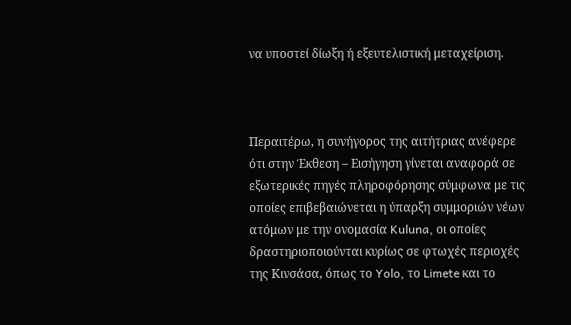να υποστεί δίωξη ή εξευτελιστική μεταχείριση.



Περαιτέρω, η συνήγορος της αιτήτριας ανέφερε ότι στην Έκθεση – Εισήγηση γίνεται αναφορά σε εξωτερικές πηγές πληροφόρησης σύμφωνα με τις οποίες επιβεβαιώνεται η ύπαρξη συμμοριών νέων ατόμων με την ονομασία Kuluna, οι οποίες δραστηριοποιούνται κυρίως σε φτωχές περιοχές της Κινσάσα, όπως το Yolo, το Limete και το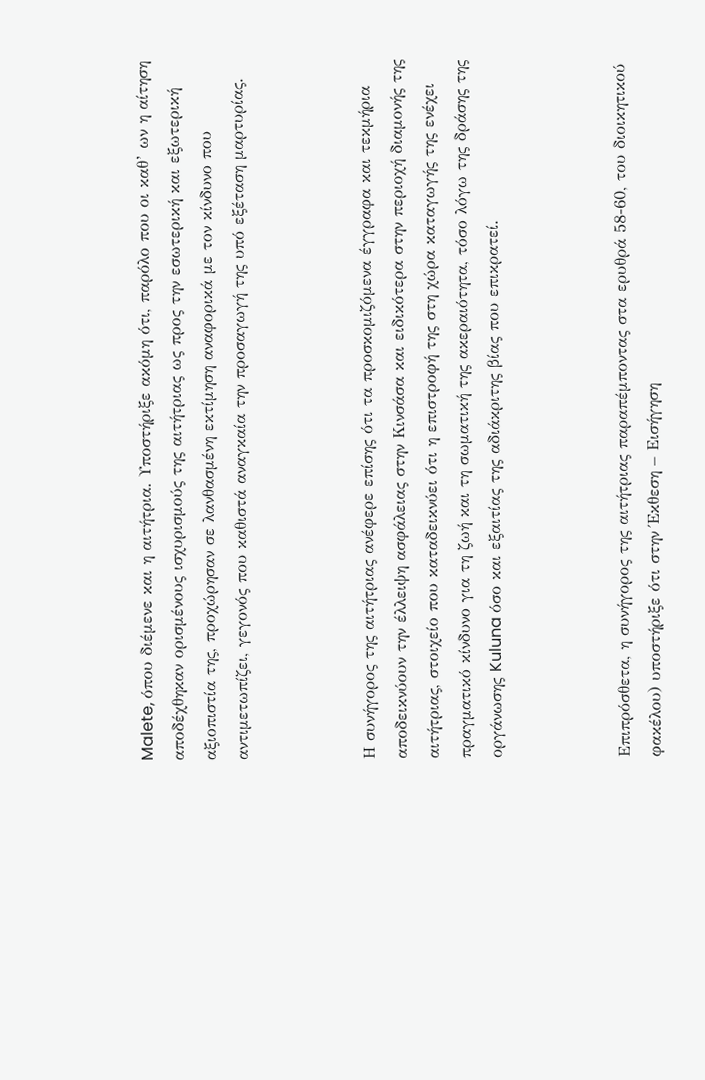Malete, όπου διέμενε και η αιτήτρια. Υποστήριξε ακόμη ότι, παρόλο που οι καθ’ ων η αίτηση αποδέχθηκαν ορισμένους ισχυρισμούς της αιτήτριας ως προς την εσωτερική και εξωτερική αξιοπιστία της, προχώρησαν σε λανθασμένη εκτίμηση αναφορικά με τον κίνδυνο που αντιμετωπίζει, γεγονός που καθιστά αναγκαία την προσαγωγή της υπό εξέταση μαρτυρίας.



Η συνήγορος της αιτήτριας ανέφερε επίσης ότι τα προσκομιζόμενα έγγραφα και τεκμήρια αποδεικνύουν την έλλειψη ασφάλειας στην Κινσάσα και ειδικότερα στην περιοχή διαμονής της αιτήτριας, στοιχείο που καταδεικνύει ότι η επιστροφή της στη χώρα καταγωγής της ενέχει πραγματικό κίνδυνο για τη ζωή και τη σωματική της ακεραιότητα, τόσο λόγω της δράσης της οργάνωσης Kuluna όσο και εξαιτίας της αδιάκριτης βίας που επικρατεί.



Επιπρόσθετα, η συνήγορος της αιτήτριας παραπέμποντας στα ερυθρά 58-60, του διοικητικού φακέλου) υποστήριξε ότι στην Έκθεση – Εισήγηση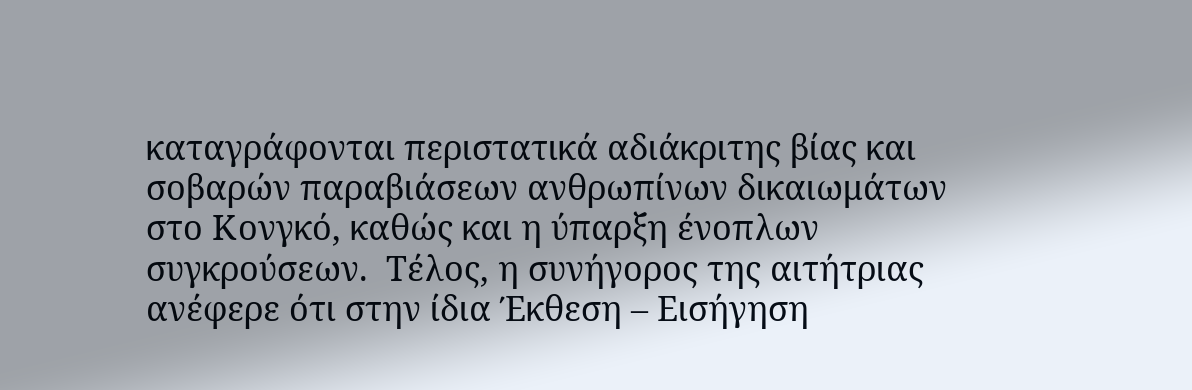καταγράφονται περιστατικά αδιάκριτης βίας και σοβαρών παραβιάσεων ανθρωπίνων δικαιωμάτων στο Κονγκό, καθώς και η ύπαρξη ένοπλων συγκρούσεων.  Τέλος, η συνήγορος της αιτήτριας ανέφερε ότι στην ίδια Έκθεση – Εισήγηση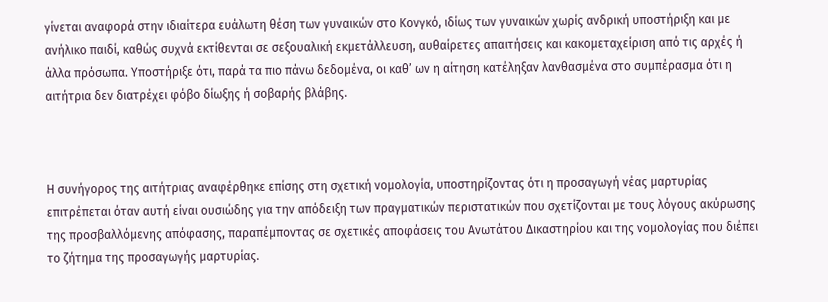γίνεται αναφορά στην ιδιαίτερα ευάλωτη θέση των γυναικών στο Κονγκό, ιδίως των γυναικών χωρίς ανδρική υποστήριξη και με ανήλικο παιδί, καθώς συχνά εκτίθενται σε σεξουαλική εκμετάλλευση, αυθαίρετες απαιτήσεις και κακομεταχείριση από τις αρχές ή άλλα πρόσωπα. Υποστήριξε ότι, παρά τα πιο πάνω δεδομένα, οι καθ’ ων η αίτηση κατέληξαν λανθασμένα στο συμπέρασμα ότι η αιτήτρια δεν διατρέχει φόβο δίωξης ή σοβαρής βλάβης.



Η συνήγορος της αιτήτριας αναφέρθηκε επίσης στη σχετική νομολογία, υποστηρίζοντας ότι η προσαγωγή νέας μαρτυρίας επιτρέπεται όταν αυτή είναι ουσιώδης για την απόδειξη των πραγματικών περιστατικών που σχετίζονται με τους λόγους ακύρωσης της προσβαλλόμενης απόφασης, παραπέμποντας σε σχετικές αποφάσεις του Ανωτάτου Δικαστηρίου και της νομολογίας που διέπει το ζήτημα της προσαγωγής μαρτυρίας.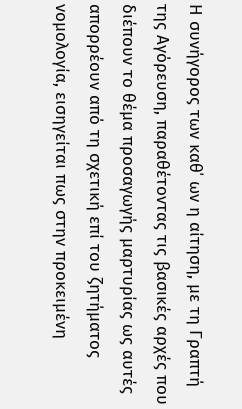Η συνήγορος των καθ΄ ων η αίτηση, με τη Γραπτή της Αγόρευση, παραθέτοντας τις βασικές αρχές που διέπουν το θέμα προσαγωγής μαρτυρίας ως αυτές απορρέουν από τη σχετική επί του ζητήματος νομολογία, εισηγείται πως στην προκειμένη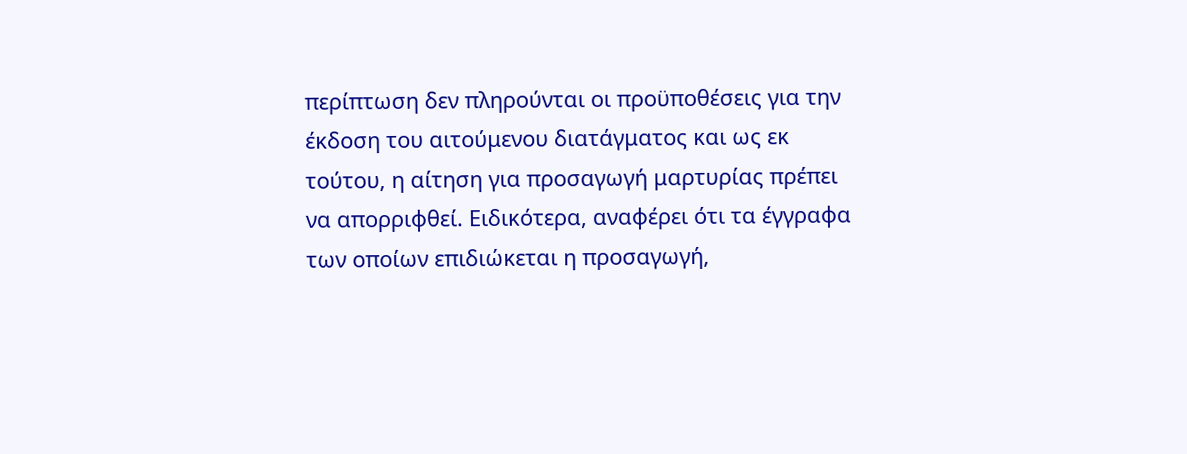περίπτωση δεν πληρούνται οι προϋποθέσεις για την έκδοση του αιτούμενου διατάγματος και ως εκ τούτου, η αίτηση για προσαγωγή μαρτυρίας πρέπει να απορριφθεί. Ειδικότερα, αναφέρει ότι τα έγγραφα των οποίων επιδιώκεται η προσαγωγή,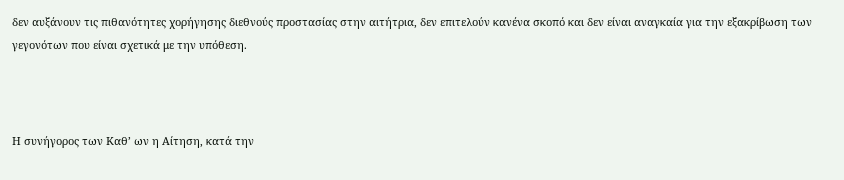δεν αυξάνουν τις πιθανότητες χορήγησης διεθνούς προστασίας στην αιτήτρια, δεν επιτελούν κανένα σκοπό και δεν είναι αναγκαία για την εξακρίβωση των γεγονότων που είναι σχετικά με την υπόθεση.



Η συνήγορος των Καθ’ ων η Αίτηση, κατά την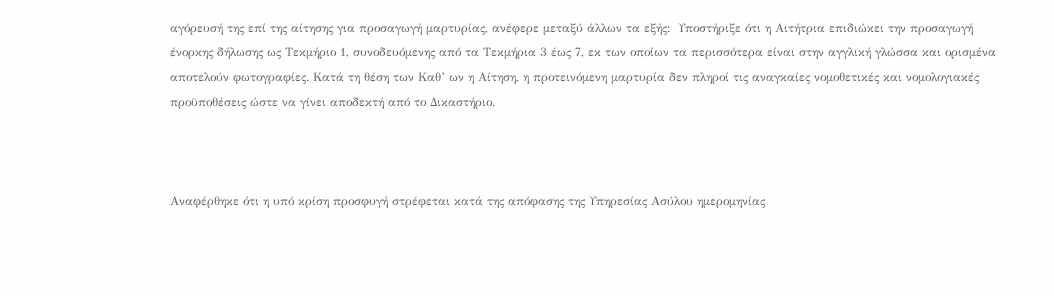αγόρευσή της επί της αίτησης για προσαγωγή μαρτυρίας, ανέφερε μεταξύ άλλων τα εξής:  Υποστήριξε ότι η Αιτήτρια επιδιώκει την προσαγωγή ένορκης δήλωσης ως Τεκμήριο 1, συνοδευόμενης από τα Τεκμήρια 3 έως 7, εκ των οποίων τα περισσότερα είναι στην αγγλική γλώσσα και ορισμένα αποτελούν φωτογραφίες. Κατά τη θέση των Καθ’ ων η Αίτηση, η προτεινόμενη μαρτυρία δεν πληροί τις αναγκαίες νομοθετικές και νομολογιακές προϋποθέσεις ώστε να γίνει αποδεκτή από το Δικαστήριο.



Αναφέρθηκε ότι η υπό κρίση προσφυγή στρέφεται κατά της απόφασης της Υπηρεσίας Ασύλου ημερομηνίας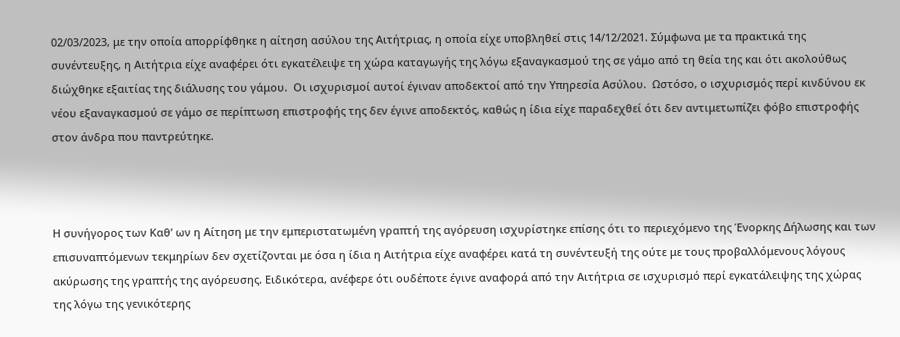02/03/2023, με την οποία απορρίφθηκε η αίτηση ασύλου της Αιτήτριας, η οποία είχε υποβληθεί στις 14/12/2021. Σύμφωνα με τα πρακτικά της συνέντευξης, η Αιτήτρια είχε αναφέρει ότι εγκατέλειψε τη χώρα καταγωγής της λόγω εξαναγκασμού της σε γάμο από τη θεία της και ότι ακολούθως διώχθηκε εξαιτίας της διάλυσης του γάμου.  Οι ισχυρισμοί αυτοί έγιναν αποδεκτοί από την Υπηρεσία Ασύλου.  Ωστόσο, ο ισχυρισμός περί κινδύνου εκ νέου εξαναγκασμού σε γάμο σε περίπτωση επιστροφής της δεν έγινε αποδεκτός, καθώς η ίδια είχε παραδεχθεί ότι δεν αντιμετωπίζει φόβο επιστροφής στον άνδρα που παντρεύτηκε.



Η συνήγορος των Καθ’ ων η Αίτηση με την εμπεριστατωμένη γραπτή της αγόρευση ισχυρίστηκε επίσης ότι το περιεχόμενο της Ένορκης Δήλωσης και των επισυναπτόμενων τεκμηρίων δεν σχετίζονται με όσα η ίδια η Αιτήτρια είχε αναφέρει κατά τη συνέντευξή της ούτε με τους προβαλλόμενους λόγους ακύρωσης της γραπτής της αγόρευσης. Ειδικότερα, ανέφερε ότι ουδέποτε έγινε αναφορά από την Αιτήτρια σε ισχυρισμό περί εγκατάλειψης της χώρας της λόγω της γενικότερης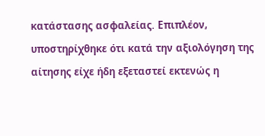κατάστασης ασφαλείας. Επιπλέον, υποστηρίχθηκε ότι κατά την αξιολόγηση της αίτησης είχε ήδη εξεταστεί εκτενώς η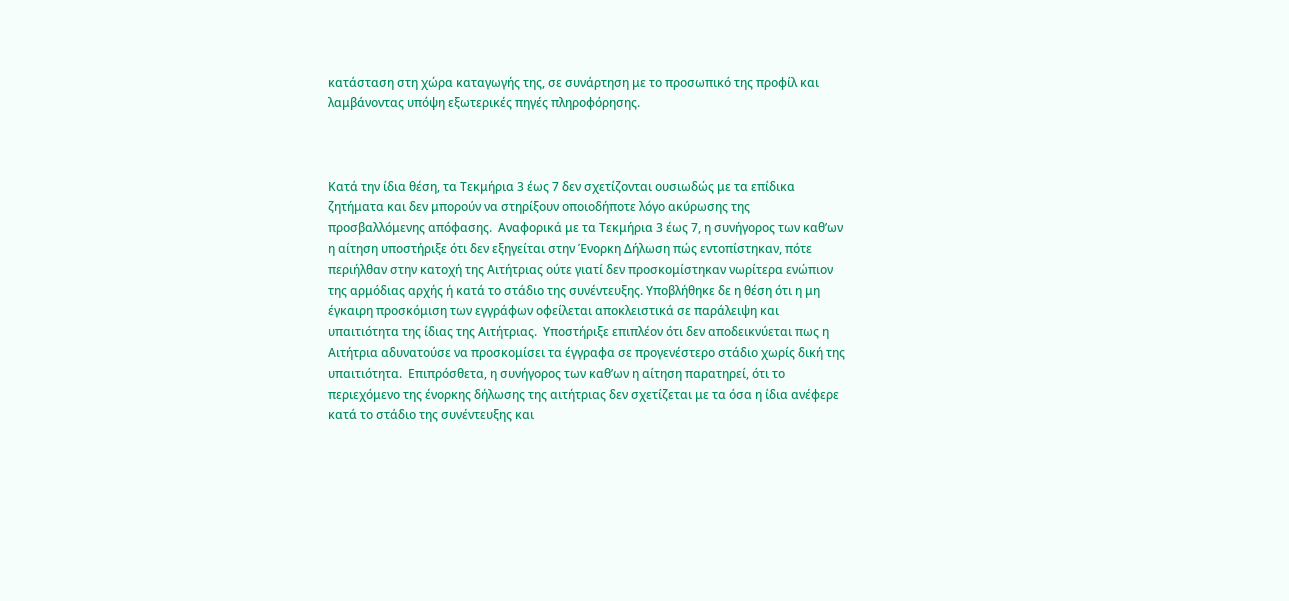κατάσταση στη χώρα καταγωγής της, σε συνάρτηση με το προσωπικό της προφίλ και λαμβάνοντας υπόψη εξωτερικές πηγές πληροφόρησης.



Κατά την ίδια θέση, τα Τεκμήρια 3 έως 7 δεν σχετίζονται ουσιωδώς με τα επίδικα ζητήματα και δεν μπορούν να στηρίξουν οποιοδήποτε λόγο ακύρωσης της προσβαλλόμενης απόφασης.  Αναφορικά με τα Τεκμήρια 3 έως 7, η συνήγορος των καθ’ων η αίτηση υποστήριξε ότι δεν εξηγείται στην Ένορκη Δήλωση πώς εντοπίστηκαν, πότε περιήλθαν στην κατοχή της Αιτήτριας ούτε γιατί δεν προσκομίστηκαν νωρίτερα ενώπιον της αρμόδιας αρχής ή κατά το στάδιο της συνέντευξης. Υποβλήθηκε δε η θέση ότι η μη έγκαιρη προσκόμιση των εγγράφων οφείλεται αποκλειστικά σε παράλειψη και υπαιτιότητα της ίδιας της Αιτήτριας.  Υποστήριξε επιπλέον ότι δεν αποδεικνύεται πως η Αιτήτρια αδυνατούσε να προσκομίσει τα έγγραφα σε προγενέστερο στάδιο χωρίς δική της υπαιτιότητα.  Επιπρόσθετα, η συνήγορος των καθ’ων η αίτηση παρατηρεί, ότι το περιεχόμενο της ένορκης δήλωσης της αιτήτριας δεν σχετίζεται με τα όσα η ίδια ανέφερε κατά το στάδιο της συνέντευξης και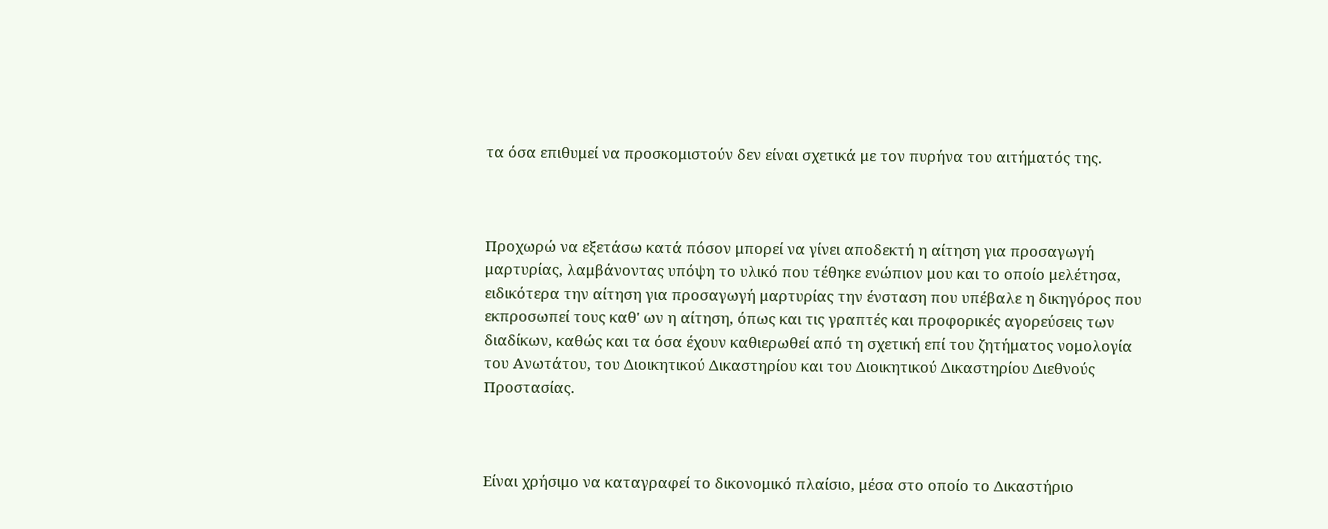τα όσα επιθυμεί να προσκομιστούν δεν είναι σχετικά με τον πυρήνα του αιτήματός της.



Προχωρώ να εξετάσω κατά πόσον μπορεί να γίνει αποδεκτή η αίτηση για προσαγωγή μαρτυρίας, λαμβάνοντας υπόψη το υλικό που τέθηκε ενώπιον μου και το οποίο μελέτησα, ειδικότερα την αίτηση για προσαγωγή μαρτυρίας την ένσταση που υπέβαλε η δικηγόρος που εκπροσωπεί τους καθ' ων η αίτηση, όπως και τις γραπτές και προφορικές αγορεύσεις των διαδίκων, καθώς και τα όσα έχουν καθιερωθεί από τη σχετική επί του ζητήματος νομολογία του Ανωτάτου, του Διοικητικού Δικαστηρίου και του Διοικητικού Δικαστηρίου Διεθνούς Προστασίας.



Είναι χρήσιμο να καταγραφεί το δικονομικό πλαίσιο, μέσα στο οποίο το Δικαστήριο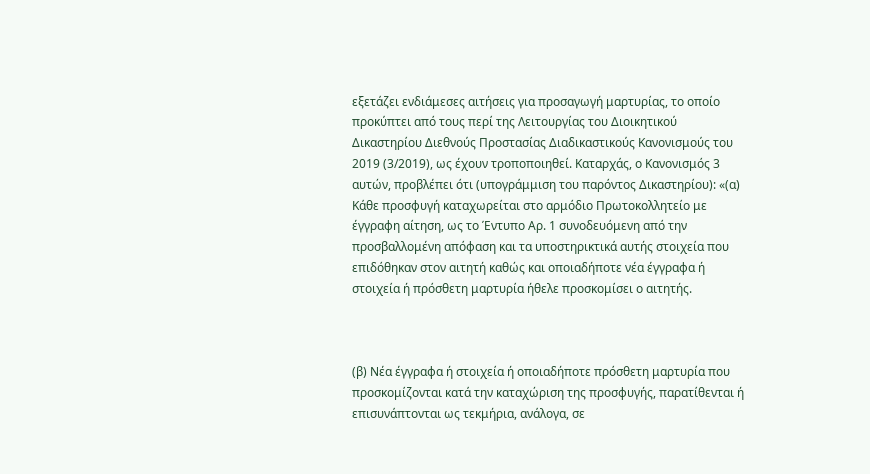εξετάζει ενδιάμεσες αιτήσεις για προσαγωγή μαρτυρίας, το οποίο προκύπτει από τους περί της Λειτουργίας του Διοικητικού Δικαστηρίου Διεθνούς Προστασίας Διαδικαστικούς Κανονισμούς του 2019 (3/2019), ως έχουν τροποποιηθεί. Καταρχάς, ο Κανονισμός 3 αυτών, προβλέπει ότι (υπογράμμιση του παρόντος Δικαστηρίου): «(α) Κάθε προσφυγή καταχωρείται στο αρμόδιο Πρωτοκολλητείο με έγγραφη αίτηση, ως το Έντυπο Αρ. 1 συνοδευόμενη από την προσβαλλομένη απόφαση και τα υποστηρικτικά αυτής στοιχεία που επιδόθηκαν στον αιτητή καθώς και οποιαδήποτε νέα έγγραφα ή στοιχεία ή πρόσθετη μαρτυρία ήθελε προσκομίσει ο αιτητής.



(β) Νέα έγγραφα ή στοιχεία ή οποιαδήποτε πρόσθετη μαρτυρία που προσκομίζονται κατά την καταχώριση της προσφυγής, παρατίθενται ή επισυνάπτονται ως τεκμήρια, ανάλογα, σε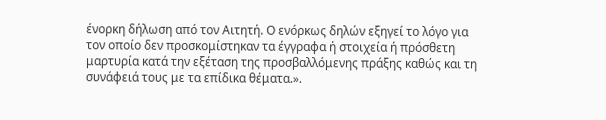ένορκη δήλωση από τον Αιτητή. Ο ενόρκως δηλών εξηγεί το λόγο για τον οποίο δεν προσκομίστηκαν τα έγγραφα ή στοιχεία ή πρόσθετη μαρτυρία κατά την εξέταση της προσβαλλόμενης πράξης καθώς και τη συνάφειά τους με τα επίδικα θέματα.».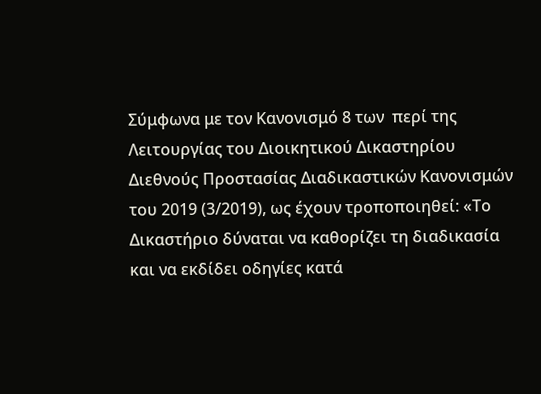Σύμφωνα με τον Κανονισμό 8 των  περί της Λειτουργίας του Διοικητικού Δικαστηρίου Διεθνούς Προστασίας Διαδικαστικών Κανονισμών του 2019 (3/2019), ως έχουν τροποποιηθεί: «Το Δικαστήριο δύναται να καθορίζει τη διαδικασία και να εκδίδει οδηγίες κατά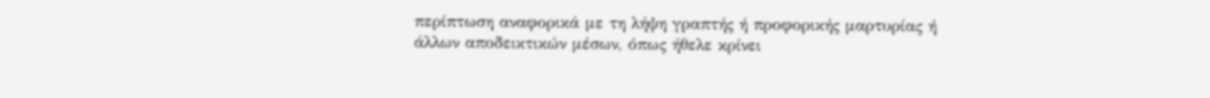περίπτωση αναφορικά με τη λήψη γραπτής ή προφορικής μαρτυρίας ή άλλων αποδεικτικών μέσων, όπως ήθελε κρίνει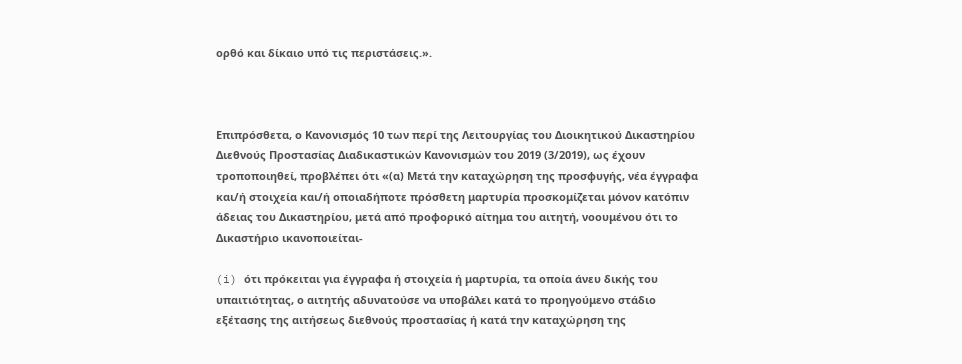ορθό και δίκαιο υπό τις περιστάσεις.».



Επιπρόσθετα, ο Κανονισμός 10 των περί της Λειτουργίας του Διοικητικού Δικαστηρίου Διεθνούς Προστασίας Διαδικαστικών Κανονισμών του 2019 (3/2019), ως έχουν τροποποιηθεί, προβλέπει ότι «(α) Μετά την καταχώρηση της προσφυγής, νέα έγγραφα και/ή στοιχεία και/ή οποιαδήποτε πρόσθετη μαρτυρία προσκομίζεται μόνον κατόπιν άδειας του Δικαστηρίου, μετά από προφορικό αίτημα του αιτητή, νοουμένου ότι το Δικαστήριο ικανοποιείται-

(i) ότι πρόκειται για έγγραφα ή στοιχεία ή μαρτυρία, τα οποία άνευ δικής του υπαιτιότητας, ο αιτητής αδυνατούσε να υποβάλει κατά το προηγούμενο στάδιο εξέτασης της αιτήσεως διεθνούς προστασίας ή κατά την καταχώρηση της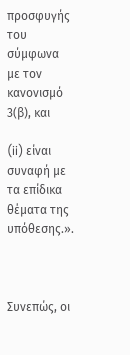προσφυγής του σύμφωνα με τον κανονισμό 3(β), και

(ii) είναι συναφή με τα επίδικα θέματα της υπόθεσης.».



Συνεπώς, οι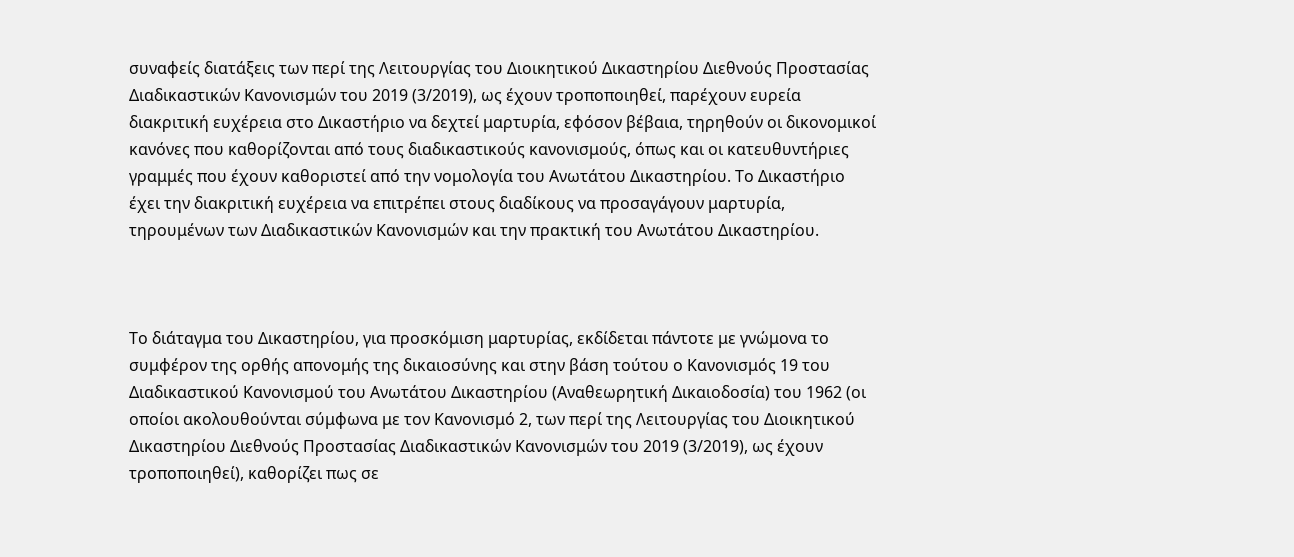συναφείς διατάξεις των περί της Λειτουργίας του Διοικητικού Δικαστηρίου Διεθνούς Προστασίας Διαδικαστικών Κανονισμών του 2019 (3/2019), ως έχουν τροποποιηθεί, παρέχουν ευρεία διακριτική ευχέρεια στο Δικαστήριο να δεχτεί μαρτυρία, εφόσον βέβαια, τηρηθούν οι δικονομικοί κανόνες που καθορίζονται από τους διαδικαστικούς κανονισμούς, όπως και οι κατευθυντήριες γραμμές που έχουν καθοριστεί από την νομολογία του Ανωτάτου Δικαστηρίου. Το Δικαστήριο έχει την διακριτική ευχέρεια να επιτρέπει στους διαδίκους να προσαγάγουν μαρτυρία, τηρουμένων των Διαδικαστικών Κανονισμών και την πρακτική του Ανωτάτου Δικαστηρίου.



Το διάταγμα του Δικαστηρίου, για προσκόμιση μαρτυρίας, εκδίδεται πάντοτε με γνώμονα το συμφέρον της ορθής απονομής της δικαιοσύνης και στην βάση τούτου ο Κανονισμός 19 του Διαδικαστικού Κανονισμού του Ανωτάτου Δικαστηρίου (Αναθεωρητική Δικαιοδοσία) του 1962 (οι οποίοι ακολουθούνται σύμφωνα με τον Κανονισμό 2, των περί της Λειτουργίας του Διοικητικού Δικαστηρίου Διεθνούς Προστασίας Διαδικαστικών Κανονισμών του 2019 (3/2019), ως έχουν τροποποιηθεί), καθορίζει πως σε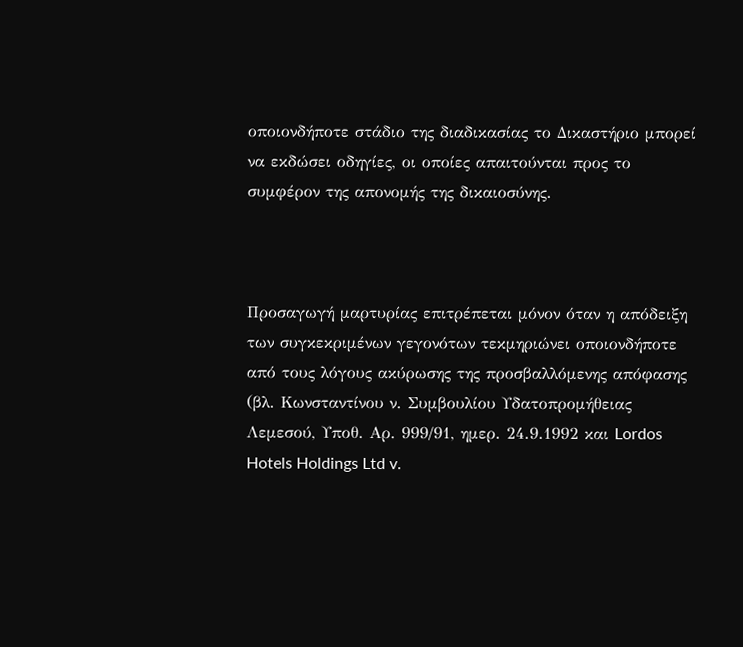οποιονδήποτε στάδιο της διαδικασίας το Δικαστήριο μπορεί να εκδώσει οδηγίες, οι οποίες απαιτούνται προς το συμφέρον της απονομής της δικαιοσύνης.



Προσαγωγή μαρτυρίας επιτρέπεται μόνον όταν η απόδειξη των συγκεκριμένων γεγονότων τεκμηριώνει οποιονδήποτε από τους λόγους ακύρωσης της προσβαλλόμενης απόφασης (βλ. Κωνσταντίνου ν. Συμβουλίου Υδατοπρομήθειας Λεμεσού, Υποθ. Αρ. 999/91, ημερ. 24.9.1992 και Lordos Hotels Holdings Ltd v.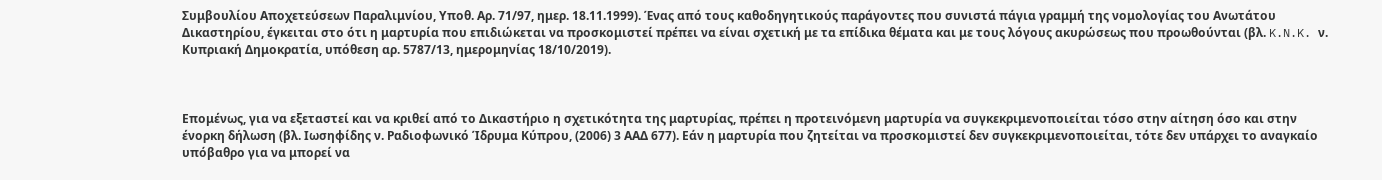Συμβουλίου Αποχετεύσεων Παραλιμνίου, Υποθ. Αρ. 71/97, ημερ. 18.11.1999). Ένας από τους καθοδηγητικούς παράγοντες που συνιστά πάγια γραμμή της νομολογίας του Ανωτάτου Δικαστηρίου, έγκειται στο ότι η μαρτυρία που επιδιώκεται να προσκομιστεί πρέπει να είναι σχετική με τα επίδικα θέματα και με τους λόγους ακυρώσεως που προωθούνται (βλ. K.N.K. ν. Κυπριακή Δημοκρατία, υπόθεση αρ. 5787/13, ημερομηνίας 18/10/2019).



Επομένως, για να εξεταστεί και να κριθεί από το Δικαστήριο η σχετικότητα της μαρτυρίας, πρέπει η προτεινόμενη μαρτυρία να συγκεκριμενοποιείται τόσο στην αίτηση όσο και στην ένορκη δήλωση (βλ. Ιωσηφίδης ν. Ραδιοφωνικό Ίδρυμα Κύπρου, (2006) 3 ΑΑΔ 677). Εάν η μαρτυρία που ζητείται να προσκομιστεί δεν συγκεκριμενοποιείται, τότε δεν υπάρχει το αναγκαίο υπόβαθρο για να μπορεί να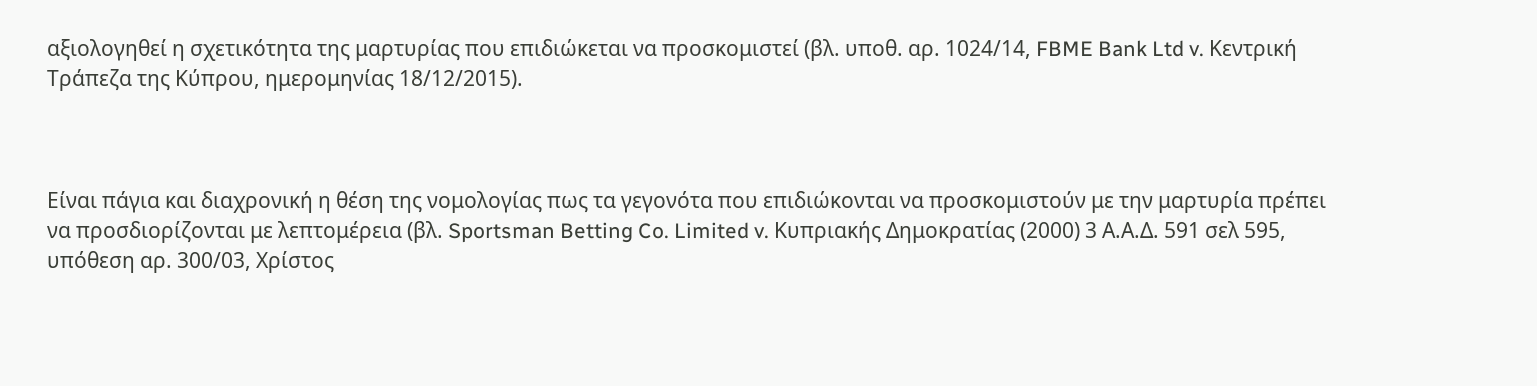αξιολογηθεί η σχετικότητα της μαρτυρίας που επιδιώκεται να προσκομιστεί (βλ. υποθ. αρ. 1024/14, FBME Bank Ltd v. Κεντρική Τράπεζα της Κύπρου, ημερομηνίας 18/12/2015).



Είναι πάγια και διαχρονική η θέση της νομολογίας πως τα γεγονότα που επιδιώκονται να προσκομιστούν με την μαρτυρία πρέπει να προσδιορίζονται με λεπτομέρεια (βλ. Sportsman Betting Co. Limited v. Κυπριακής Δημοκρατίας (2000) 3 Α.Α.Δ. 591 σελ 595, υπόθεση αρ. 300/03, Χρίστος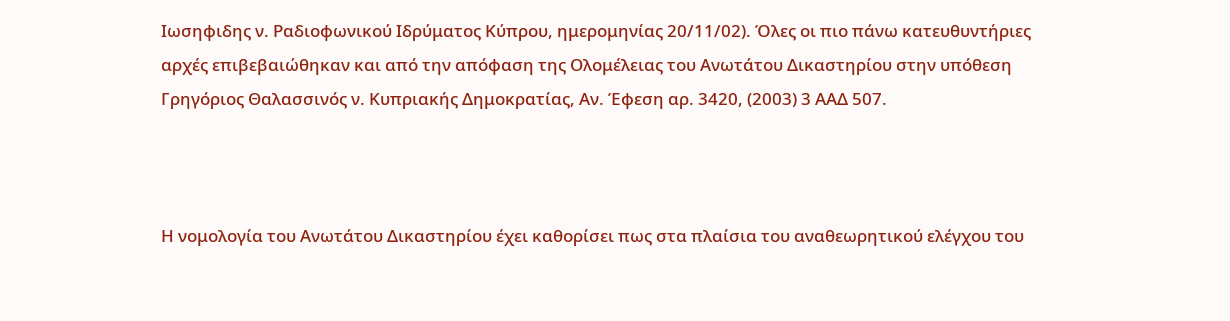Ιωσηφιδης ν. Ραδιοφωνικού Ιδρύματος Κύπρου, ημερομηνίας 20/11/02). Όλες οι πιο πάνω κατευθυντήριες αρχές επιβεβαιώθηκαν και από την απόφαση της Ολομέλειας του Ανωτάτου Δικαστηρίου στην υπόθεση Γρηγόριος Θαλασσινός ν. Κυπριακής Δημοκρατίας, Αν. Έφεση αρ. 3420, (2003) 3 ΑΑΔ 507.



Η νομολογία του Ανωτάτου Δικαστηρίου έχει καθορίσει πως στα πλαίσια του αναθεωρητικού ελέγχου του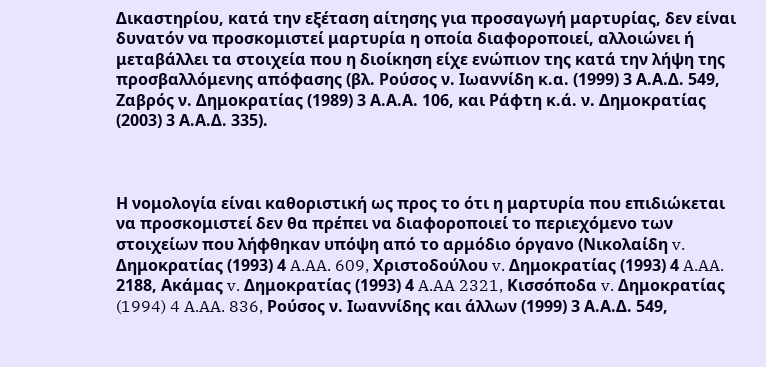Δικαστηρίου, κατά την εξέταση αίτησης για προσαγωγή μαρτυρίας, δεν είναι δυνατόν να προσκομιστεί μαρτυρία η οποία διαφοροποιεί, αλλοιώνει ή μεταβάλλει τα στοιχεία που η διοίκηση είχε ενώπιον της κατά την λήψη της προσβαλλόμενης απόφασης (βλ. Ρούσος ν. Ιωαννίδη κ.α. (1999) 3 Α.Α.Δ. 549, Ζαβρός ν. Δημοκρατίας (1989) 3 Α.Α.Α. 106, και Ράφτη κ.ά. ν. Δημοκρατίας (2003) 3 Α.Α.Δ. 335).



Η νομολογία είναι καθοριστική ως προς το ότι η μαρτυρία που επιδιώκεται να προσκομιστεί δεν θα πρέπει να διαφοροποιεί το περιεχόμενο των στοιχείων που λήφθηκαν υπόψη από το αρμόδιο όργανο (Νικολαίδη v. Δημοκρατίας (1993) 4 A.AA. 609, Χριστοδούλου v. Δημοκρατίας (1993) 4 A.AA. 2188, Ακάμας v. Δημοκρατίας (1993) 4 A.AA 2321, Κισσόποδα v. Δημοκρατίας (1994) 4 A.AA. 836, Ρούσος ν. Ιωαννίδης και άλλων (1999) 3 Α.Α.Δ. 549,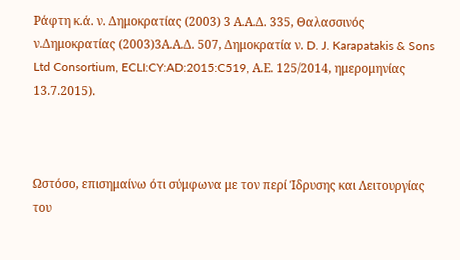Ράφτη κ.ά. ν. Δημοκρατίας (2003) 3 Α.Α.Δ. 335, Θαλασσινός ν.Δημοκρατίας (2003)3Α.Α.Δ. 507, Δημοκρατία ν. D. J. Karapatakis & Sons Ltd Consortium, ECLI:CY:AD:2015:C519, Α.Ε. 125/2014, ημερομηνίας 13.7.2015).



Ωστόσο, επισημαίνω ότι σύμφωνα με τον περί Ίδρυσης και Λειτουργίας του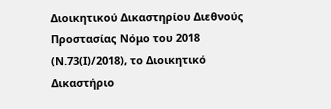Διοικητικού Δικαστηρίου Διεθνούς Προστασίας Νόμο του 2018 (Ν.73(Ι)/2018), το Διοικητικό Δικαστήριο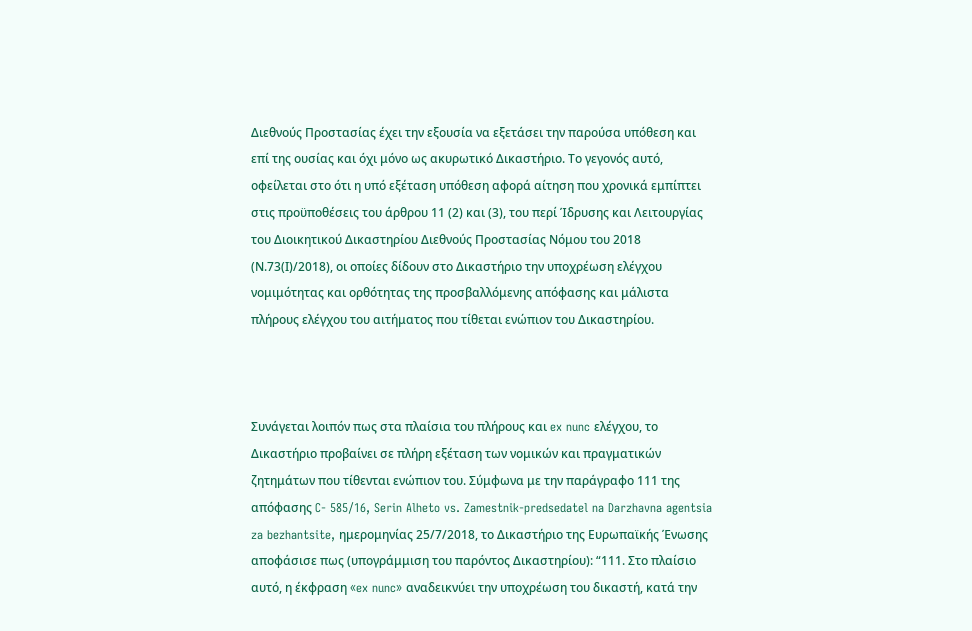Διεθνούς Προστασίας έχει την εξουσία να εξετάσει την παρούσα υπόθεση και επί της ουσίας και όχι μόνο ως ακυρωτικό Δικαστήριο. Το γεγονός αυτό, οφείλεται στο ότι η υπό εξέταση υπόθεση αφορά αίτηση που χρονικά εμπίπτει στις προϋποθέσεις του άρθρου 11 (2) και (3), του περί Ίδρυσης και Λειτουργίας του Διοικητικού Δικαστηρίου Διεθνούς Προστασίας Νόμου του 2018 (Ν.73(Ι)/2018), οι οποίες δίδουν στο Δικαστήριο την υποχρέωση ελέγχου νομιμότητας και ορθότητας της προσβαλλόμενης απόφασης και μάλιστα πλήρους ελέγχου του αιτήματος που τίθεται ενώπιον του Δικαστηρίου.



Συνάγεται λοιπόν πως στα πλαίσια του πλήρους και ex nunc ελέγχου, το Δικαστήριο προβαίνει σε πλήρη εξέταση των νομικών και πραγματικών ζητημάτων που τίθενται ενώπιον του. Σύμφωνα με την παράγραφο 111 της απόφασης C- 585/16, Serin Alheto vs. Zamestnik-predsedatel na Darzhavna agentsia za bezhantsite, ημερομηνίας 25/7/2018, το Δικαστήριο της Ευρωπαϊκής Ένωσης αποφάσισε πως (υπογράμμιση του παρόντος Δικαστηρίου): “111. Στο πλαίσιο αυτό, η έκφραση «ex nunc» αναδεικνύει την υποχρέωση του δικαστή, κατά την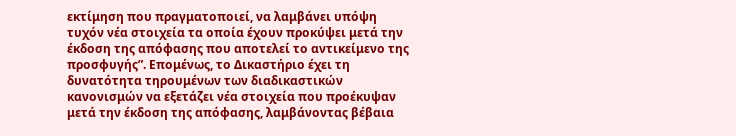εκτίμηση που πραγματοποιεί, να λαμβάνει υπόψη τυχόν νέα στοιχεία τα οποία έχουν προκύψει μετά την έκδοση της απόφασης που αποτελεί το αντικείμενο της προσφυγής”. Επομένως, το Δικαστήριο έχει τη δυνατότητα τηρουμένων των διαδικαστικών κανονισμών να εξετάζει νέα στοιχεία που προέκυψαν μετά την έκδοση της απόφασης, λαμβάνοντας βέβαια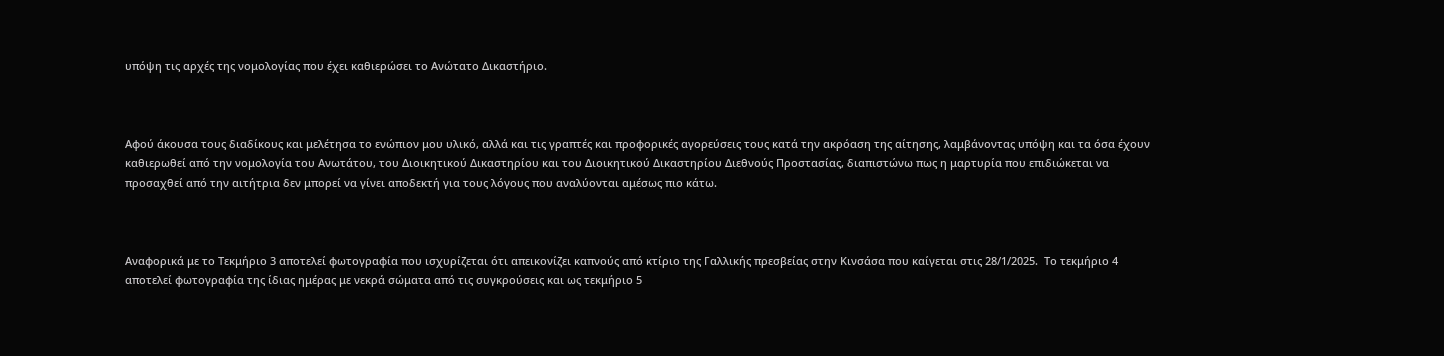υπόψη τις αρχές της νομολογίας που έχει καθιερώσει το Ανώτατο Δικαστήριο.



Αφού άκουσα τους διαδίκους και μελέτησα το ενώπιον μου υλικό, αλλά και τις γραπτές και προφορικές αγορεύσεις τους κατά την ακρόαση της αίτησης, λαμβάνοντας υπόψη και τα όσα έχουν καθιερωθεί από την νομολογία του Ανωτάτου, του Διοικητικού Δικαστηρίου και του Διοικητικού Δικαστηρίου Διεθνούς Προστασίας, διαπιστώνω πως η μαρτυρία που επιδιώκεται να προσαχθεί από την αιτήτρια δεν μπορεί να γίνει αποδεκτή για τους λόγους που αναλύονται αμέσως πιο κάτω.



Αναφορικά με το Τεκμήριο 3 αποτελεί φωτογραφία που ισχυρίζεται ότι απεικονίζει καπνούς από κτίριο της Γαλλικής πρεσβείας στην Κινσάσα που καίγεται στις 28/1/2025.  Το τεκμήριο 4 αποτελεί φωτογραφία της ίδιας ημέρας με νεκρά σώματα από τις συγκρούσεις και ως τεκμήριο 5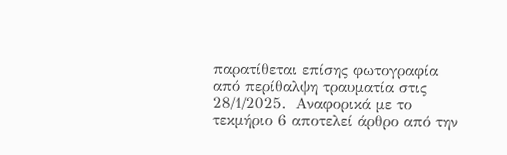παρατίθεται επίσης φωτογραφία από περίθαλψη τραυματία στις 28/1/2025.  Αναφορικά με το τεκμήριο 6 αποτελεί άρθρο από την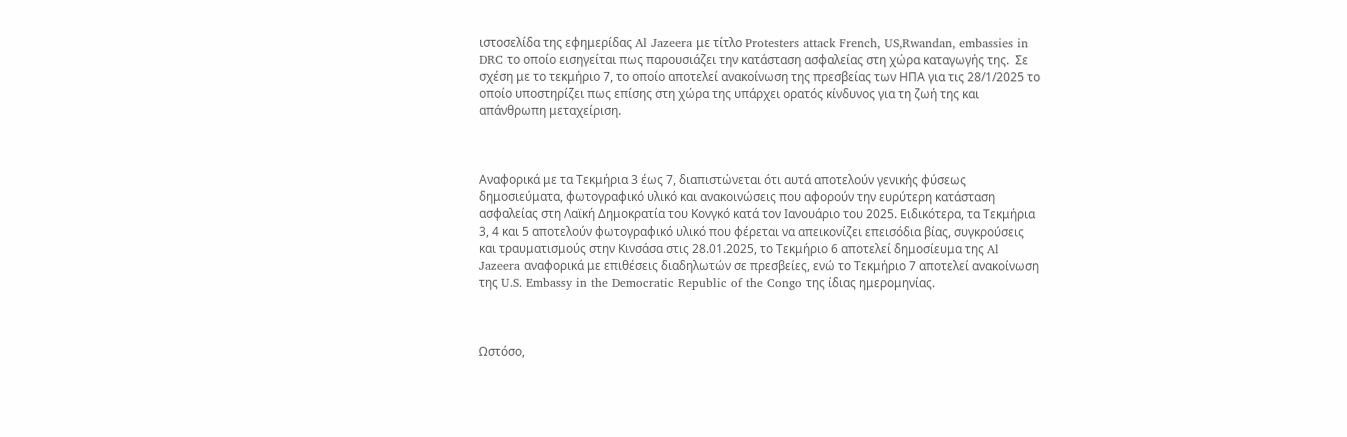ιστοσελίδα της εφημερίδας Al Jazeera με τίτλο Protesters attack French, US,Rwandan, embassies in DRC το οποίο εισηγείται πως παρουσιάζει την κατάσταση ασφαλείας στη χώρα καταγωγής της.  Σε σχέση με το τεκμήριο 7, το οποίο αποτελεί ανακοίνωση της πρεσβείας των ΗΠΑ για τις 28/1/2025 το οποίο υποστηρίζει πως επίσης στη χώρα της υπάρχει ορατός κίνδυνος για τη ζωή της και απάνθρωπη μεταχείριση.



Αναφορικά με τα Τεκμήρια 3 έως 7, διαπιστώνεται ότι αυτά αποτελούν γενικής φύσεως δημοσιεύματα, φωτογραφικό υλικό και ανακοινώσεις που αφορούν την ευρύτερη κατάσταση ασφαλείας στη Λαϊκή Δημοκρατία του Κονγκό κατά τον Ιανουάριο του 2025. Ειδικότερα, τα Τεκμήρια 3, 4 και 5 αποτελούν φωτογραφικό υλικό που φέρεται να απεικονίζει επεισόδια βίας, συγκρούσεις και τραυματισμούς στην Κινσάσα στις 28.01.2025, το Τεκμήριο 6 αποτελεί δημοσίευμα της Al Jazeera αναφορικά με επιθέσεις διαδηλωτών σε πρεσβείες, ενώ το Τεκμήριο 7 αποτελεί ανακοίνωση της U.S. Embassy in the Democratic Republic of the Congo της ίδιας ημερομηνίας.



Ωστόσο,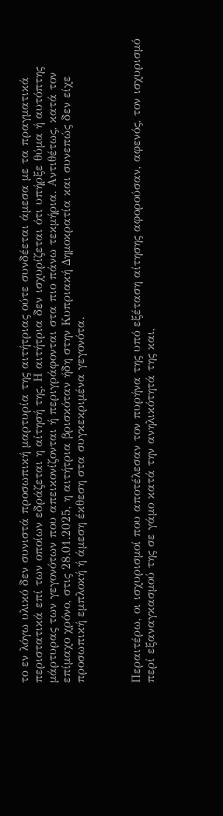το εν λόγω υλικό δεν συνιστά προσωπική μαρτυρία της αιτήτριας ούτε συνδέεται άμεσα με τα πραγματικά περιστατικά επί των οποίων εδράζεται η αίτησή της. Η αιτήτρια δεν ισχυρίζεται ότι υπήρξε θύμα ή αυτόπτης μάρτυρας των γεγονότων που απεικονίζονται ή περιγράφονται στα πιο πάνω τεκμήρια. Αντιθέτως, κατά τον επίμαχο χρόνο, στις 28.01.2025, η αιτήτρια βρισκόταν ήδη στην Κυπριακή Δημοκρατία και συνεπώς δεν είχε προσωπική εμπλοκή ή άμεση έκθεση στα συγκεκριμένα γεγονότα.



Περαιτέρω, οι ισχυρισμοί που αποτέλεσαν τον πυρήνα της υπό εξέταση αίτησης αφορούσαν, αφενός, τον ισχυρισμό περί εξαναγκασμού της σε γάμο κατά την ανηλικότητά της και,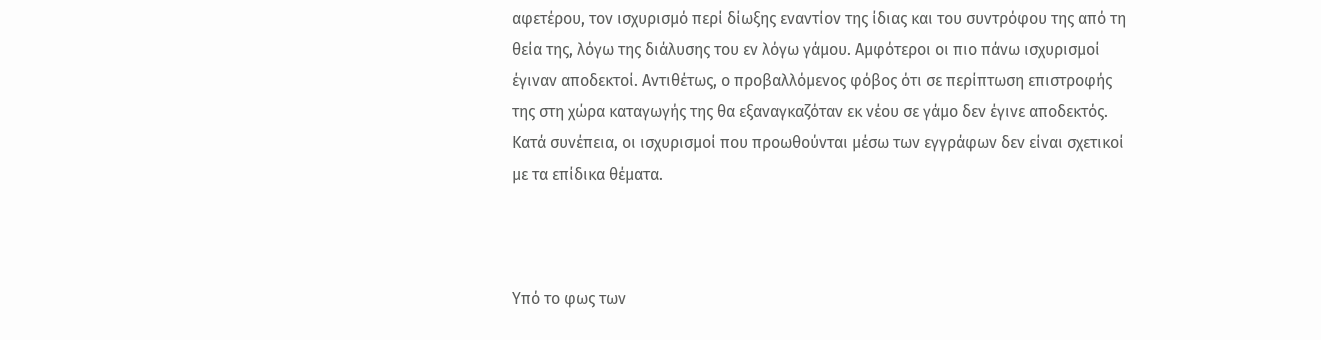αφετέρου, τον ισχυρισμό περί δίωξης εναντίον της ίδιας και του συντρόφου της από τη θεία της, λόγω της διάλυσης του εν λόγω γάμου. Αμφότεροι οι πιο πάνω ισχυρισμοί έγιναν αποδεκτοί. Αντιθέτως, ο προβαλλόμενος φόβος ότι σε περίπτωση επιστροφής της στη χώρα καταγωγής της θα εξαναγκαζόταν εκ νέου σε γάμο δεν έγινε αποδεκτός.  Κατά συνέπεια, οι ισχυρισμοί που προωθούνται μέσω των εγγράφων δεν είναι σχετικοί με τα επίδικα θέματα.



Υπό το φως των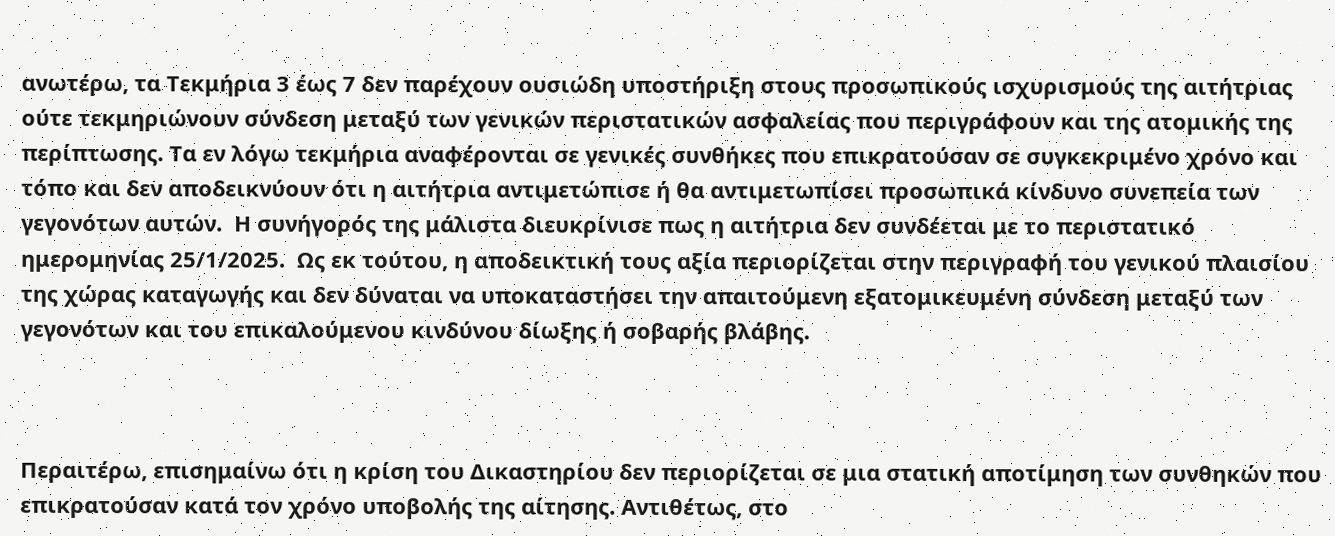ανωτέρω, τα Τεκμήρια 3 έως 7 δεν παρέχουν ουσιώδη υποστήριξη στους προσωπικούς ισχυρισμούς της αιτήτριας ούτε τεκμηριώνουν σύνδεση μεταξύ των γενικών περιστατικών ασφαλείας που περιγράφουν και της ατομικής της περίπτωσης. Τα εν λόγω τεκμήρια αναφέρονται σε γενικές συνθήκες που επικρατούσαν σε συγκεκριμένο χρόνο και τόπο και δεν αποδεικνύουν ότι η αιτήτρια αντιμετώπισε ή θα αντιμετωπίσει προσωπικά κίνδυνο συνεπεία των γεγονότων αυτών.  Η συνήγορός της μάλιστα διευκρίνισε πως η αιτήτρια δεν συνδέεται με το περιστατικό ημερομηνίας 25/1/2025.  Ως εκ τούτου, η αποδεικτική τους αξία περιορίζεται στην περιγραφή του γενικού πλαισίου της χώρας καταγωγής και δεν δύναται να υποκαταστήσει την απαιτούμενη εξατομικευμένη σύνδεση μεταξύ των γεγονότων και του επικαλούμενου κινδύνου δίωξης ή σοβαρής βλάβης.



Περαιτέρω, επισημαίνω ότι η κρίση του Δικαστηρίου δεν περιορίζεται σε μια στατική αποτίμηση των συνθηκών που επικρατούσαν κατά τον χρόνο υποβολής της αίτησης. Αντιθέτως, στο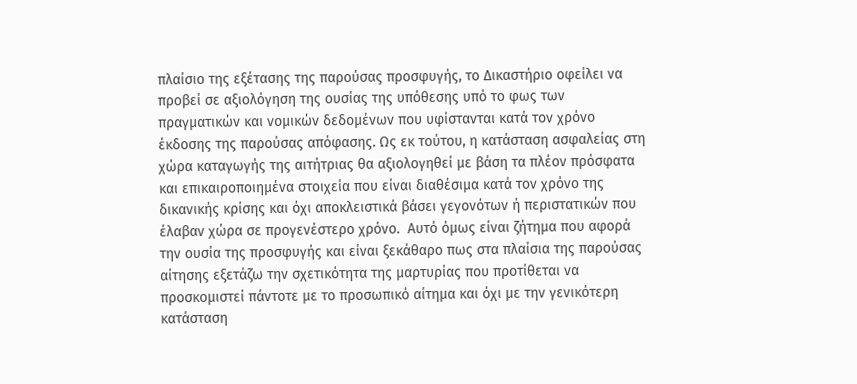πλαίσιο της εξέτασης της παρούσας προσφυγής, το Δικαστήριο οφείλει να προβεί σε αξιολόγηση της ουσίας της υπόθεσης υπό το φως των πραγματικών και νομικών δεδομένων που υφίστανται κατά τον χρόνο έκδοσης της παρούσας απόφασης. Ως εκ τούτου, η κατάσταση ασφαλείας στη χώρα καταγωγής της αιτήτριας θα αξιολογηθεί με βάση τα πλέον πρόσφατα και επικαιροποιημένα στοιχεία που είναι διαθέσιμα κατά τον χρόνο της δικανικής κρίσης και όχι αποκλειστικά βάσει γεγονότων ή περιστατικών που έλαβαν χώρα σε προγενέστερο χρόνο.  Αυτό όμως είναι ζήτημα που αφορά την ουσία της προσφυγής και είναι ξεκάθαρο πως στα πλαίσια της παρούσας αίτησης εξετάζω την σχετικότητα της μαρτυρίας που προτίθεται να προσκομιστεί πάντοτε με το προσωπικό αίτημα και όχι με την γενικότερη κατάσταση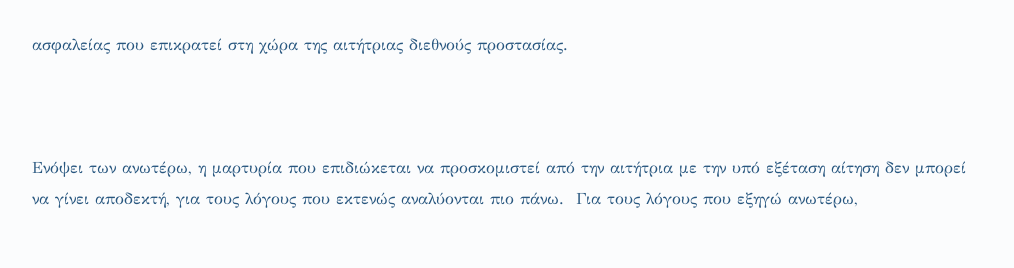ασφαλείας που επικρατεί στη χώρα της αιτήτριας διεθνούς προστασίας.



Ενόψει των ανωτέρω, η μαρτυρία που επιδιώκεται να προσκομιστεί από την αιτήτρια με την υπό εξέταση αίτηση δεν μπορεί να γίνει αποδεκτή, για τους λόγους που εκτενώς αναλύονται πιο πάνω.  Για τους λόγους που εξηγώ ανωτέρω,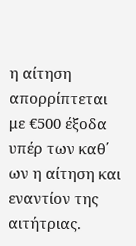η αίτηση απορρίπτεται με €500 έξοδα υπέρ των καθ΄ ων η αίτηση και εναντίον της αιτήτριας.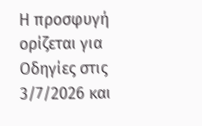Η προσφυγή ορίζεται για Οδηγίες στις 3/7/2026 και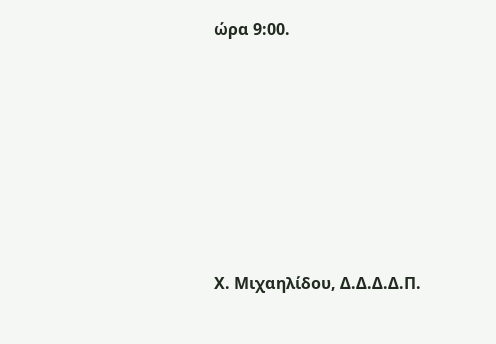ώρα 9:00.









Χ. Μιχαηλίδου, Δ.Δ.Δ.Δ.Π.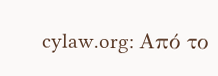cylaw.org: Από το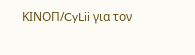ΚΙΝOΠ/CyLii για τον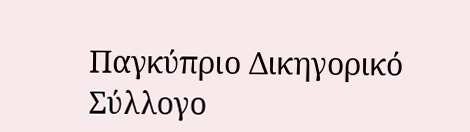Παγκύπριο Δικηγορικό Σύλλογο